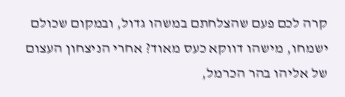קרה לכם פעם שהצלחתם במשהו גדול, ובמקום שכולם ישמחו, מישהו דווקא כעס מאוד? אחרי הניצחון העצום של אליהו בהר הכרמל,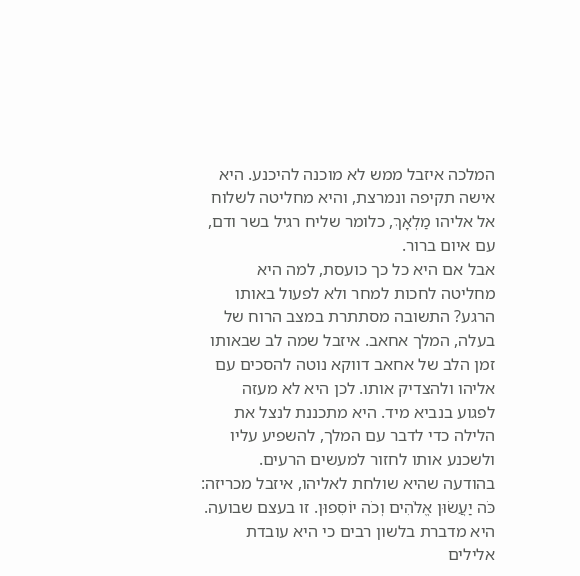המלכה איזבל ממש לא מוכנה להיכנע. היא אישה תקיפה ונמרצת, והיא מחליטה לשלוח אל אליהו מַלְאָךְ, כלומר שליח רגיל בשר ודם, עם איום ברור.
אבל אם היא כל כך כועסת, למה היא מחליטה לחכות למחר ולא לפעול באותו הרגע? התשובה מסתתרת במצב הרוח של בעלה, המלך אחאב. איזבל שמה לב שבאותו זמן הלב של אחאב דווקא נוטה להסכים עם אליהו ולהצדיק אותו. לכן היא לא מעזה לפגוע בנביא מיד. היא מתכננת לנצל את הלילה כדי לדבר עם המלך, להשפיע עליו ולשכנע אותו לחזור למעשים הרעים.
בהודעה שהיא שולחת לאליהו, איזבל מכריזה: כֹּה יַעֲשׂוּן אֱלֹהִים וְכֹה יוֹסִפוּן. זו בעצם שבועה. היא מדברת בלשון רבים כי היא עובדת אלילים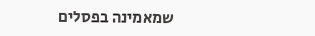שמאמינה בפסלים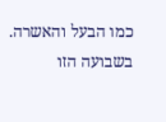כמו הבעל והאשרה. בשבועה הזו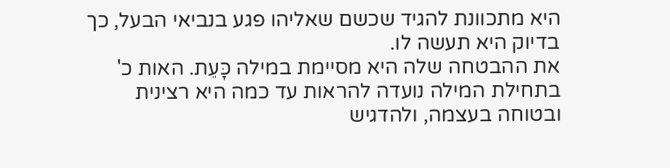היא מתכוונת להגיד שכשם שאליהו פגע בנביאי הבעל, כך בדיוק היא תעשה לו.
את ההבטחה שלה היא מסיימת במילה כָּעֵת. האות כ' בתחילת המילה נועדה להראות עד כמה היא רצינית ובטוחה בעצמה, ולהדגיש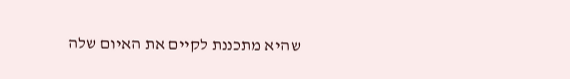שהיא מתכננת לקיים את האיום שלה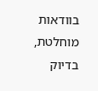בוודאות מוחלטת, בדיוק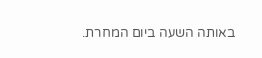באותה השעה ביום המחרת.